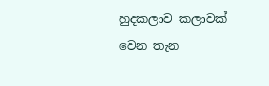හුදකලාව කලාවක් වෙන තැන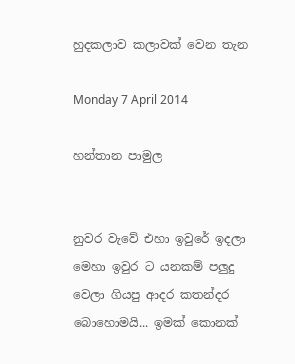හුදකලාව කලාවක් වෙන තැන

Monday 7 April 2014

හන්තාන පාමුල


නුවර වැවේ එහා ඉවුරේ ඉදලා මෙහා ඉවුර ට යනකම් පලුදු වෙලා ගියපු ආදර කතන්දර බොහොමයි... ඉමක් කොනක්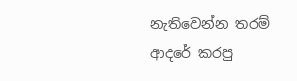නැතිවෙන්න තරම් ආදරේ කරපු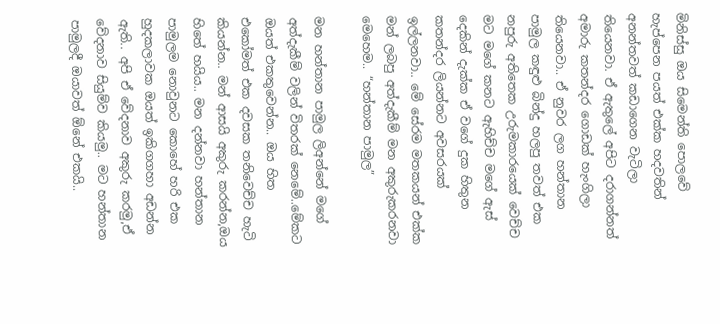මිනිස්සු ඔය සිමෙන්ති පොලවේ හැප්පෙන පයත් එක්ක හදවතින් අනන්තවත් කඩාගෙන වැටිලා තියෙනවා. ඒ ඇතුලේ අපිට දරාගන්නත් අමාරු කතන්දර ගොඩක් හැංගිලා තියෙනවා.. ඒ නුවර ලග හන්තාන පාමුල කඳුළු බින්දු හලපු තවත් එක නපුරු අතිතෙක උරුමකාරයෙක් වෙච්ච මට මගේ කනට ඇහිච්ච මගේ ඇස් දෙකින් දැක්ක ඒ වගේ දුක හිතුන කතන්දර ලියන්නට අවසරයක් ඉල්ලනවා.. මේ සේරම මතකයන් එක්ක මන් ලබපු අත්දැකීම් මන අකුරුකරනවා මෙහෙම.. “හන්තාන පාමුල”

මන හන්තාන පාමුල ලිඅන්නේ මගේ අත්දැකීම් වලින් විතරක් නෙමේ..මේකට ඔයත් එකතුවෙන්න.. ඔය හිත එකෝමත් එක දවසක තනිවෙච්ච හැටි කියන්න.. මන් ආසයි අකුරු කරන්න,ඔය හිතේ හයිය.. මන දන්නවා හන්තාන පාමුලම නොවුනට කොහේ හරි එක හුදකලාවක ඔයත් ඉකිගගහා අඩන්න ඇති.. අපි ඒ වේදනාව අකුරු කරමු,ඒ වේදනාව සියුම්ව කියමු.. මට හන්තාන පාමුලදී ඔයාවත් ඕනේ එකයි..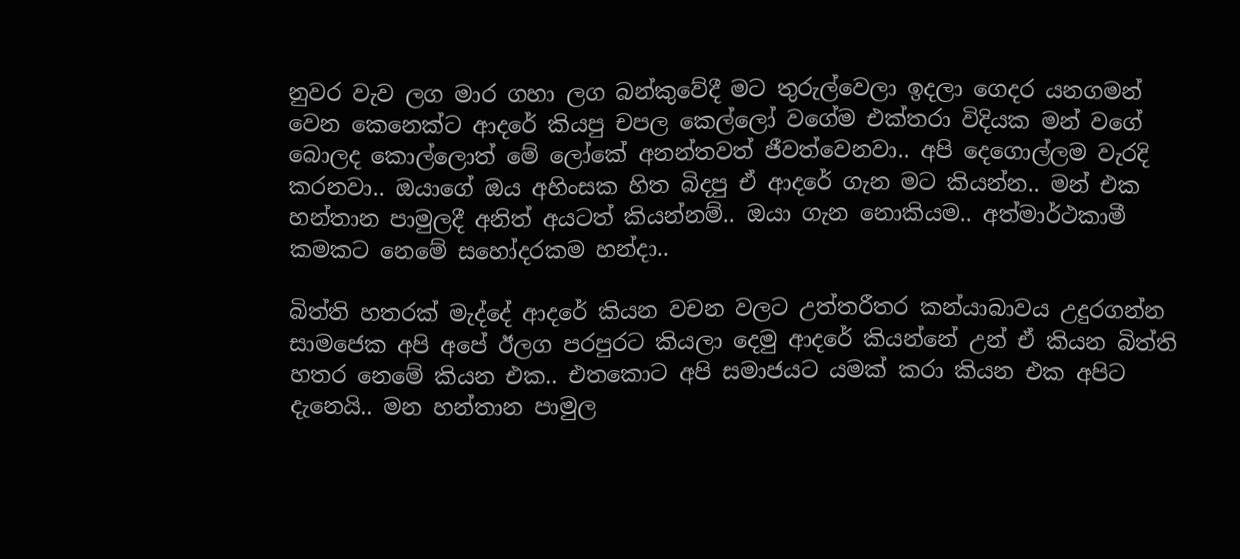නුවර වැව ලග මාර ගහා ලග බන්කුවේදී මට තුරුල්වෙලා ඉදලා ගෙදර යනගමන් වෙන කෙනෙක්ට ආදරේ කියපු චපල කෙල්ලෝ වගේම එක්තරා විදියක මන් වගේ බොලද කොල්ලොත් මේ ලෝකේ අනන්තවත් ජීවත්වෙනවා.. අපි දෙගොල්ලම වැරදි කරනවා.. ඔයාගේ ඔය අහිංසක හිත බිදපු ඒ ආදරේ ගැන මට කියන්න.. මන් එක හන්තාන පාමුලදී අනිත් අයටත් කියන්නම්.. ඔයා ගැන නොකියම.. අත්මාර්ථකාමී කමකට නෙමේ සහෝදරකම හන්දා..

බිත්ති හතරක් මැද්දේ ආදරේ කියන වචන වලට උත්තරීතර කන්යාබාවය උදුරගන්න සාමජෙක අපි අපේ ඊලග පරපුරට කියලා දෙමු ආදරේ කියන්නේ උන් ඒ කියන බිත්ති  හතර නෙමේ කියන එක.. එතකොට අපි සමාජයට යමක් කරා කියන එක අපි‍ට දැනෙයි.. මන හන්තාන පාමුල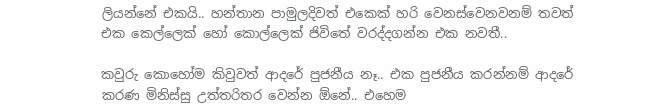ලියන්නේ එකයි.. හන්තාන පාමුලදිවත් එකෙක් හරි වෙනස්වෙනවනම් තවත් එක කෙල්ලෙක් හෝ කොල්ලෙක් ජිවිතේ වරද්දගන්න එක නවතී..

කවුරු කොහෝම කිවුවත් ආදරේ පුජනීය නෑ.. එක පුජනීය කරන්නම් ආදරේ කරණ මිනිස්සු උත්තරිතර වෙන්න ඕනේ.. එහෙම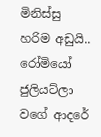මිනිස්සු හරිම අඩුයි.. රෝමියෝ ජුලියට්ලා වගේ ආදරේ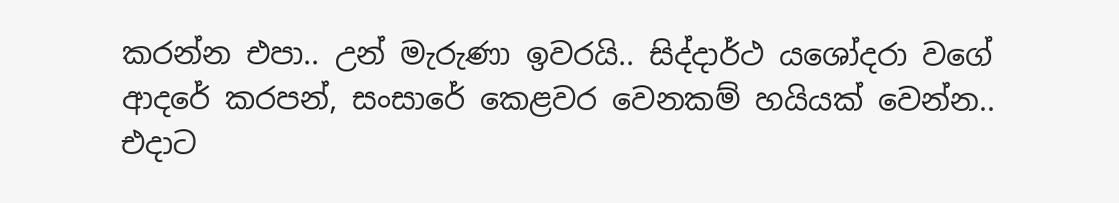කරන්න එපා.. උන් මැරුණා ඉවරයි.. සිද්දාර්ථ යශෝදරා වගේ ආදරේ කරපන්, සංසාරේ කෙළවර වෙනකම් හයියක් වෙන්න..
එදාට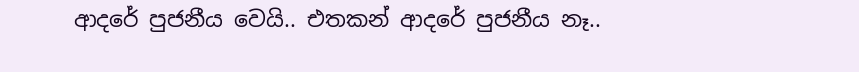ආදරේ පුජනීය වෙයි.. එතකන් ආදරේ පුජනීය නෑ..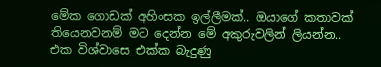මේක ගොඩක් අහිංසක ඉල්ලීමක්.. ඔයාගේ කතාවක් තියෙනවනම් මට දෙන්න මේ අකුරුවලින් ලියන්න.. එක විශ්වාසෙ එක්ක බැදුණු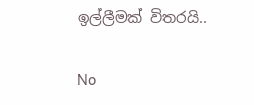ඉල්ලීමක් විතරයි..

No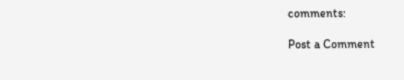comments:

Post a Comment